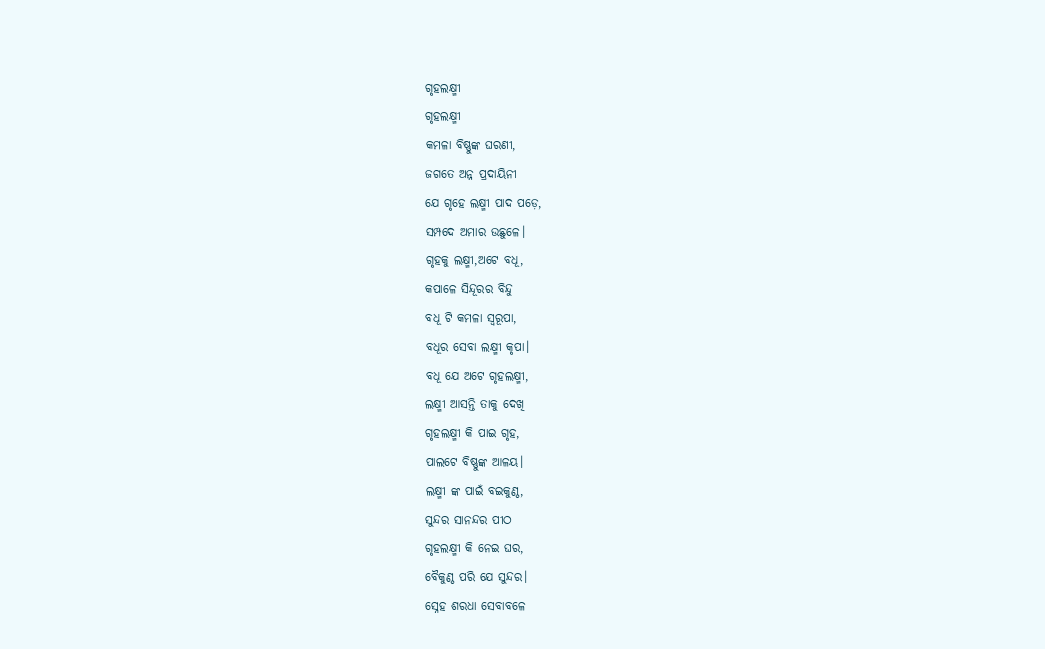ଗୃହଲକ୍ଷ୍ମୀ
ଗୃହଲକ୍ଷ୍ମୀ
କମଳା ବିଷ୍ଣୁଙ୍କ ଘରଣୀ,
ଜଗତେ ଅନ୍ନ ପ୍ରଦାୟିନୀ
ଯେ ଗୃହେ ଲକ୍ଷ୍ମୀ ପାଦ ପଡ଼େ,
ସମ୍ପଦେ ଅମାର ଉଛୁଳେ।
ଗୃହକୁ ଲକ୍ଷ୍ମୀ,ଅଟେ ବଧୂ,
କପାଳେ ସିନ୍ଦୂରର ବିନ୍ଦୁ
ବଧୂ ଟି କମଳା ସ୍ୱରୂପା,
ବଧୂର ସେବା ଲକ୍ଷ୍ମୀ କୃପା।
ବଧୂ ଯେ ଅଟେ ଗୃହଲକ୍ଷ୍ମୀ,
ଲକ୍ଷ୍ମୀ ଆସନ୍ତି ତାକୁ ଦେଖି
ଗୃହଲକ୍ଷ୍ମୀ କି ପାଇ ଗୃହ,
ପାଲଟେ ବିଷ୍ଣୁଙ୍କ ଆଳୟ।
ଲକ୍ଷ୍ମୀ ଙ୍କ ପାଇଁ ବଇକୁଣ୍ଠ,
ସୁନ୍ଦର ସାନନ୍ଦର ପୀଠ
ଗୃହଲକ୍ଷ୍ମୀ କି ନେଇ ଘର,
ବୈକୁଣ୍ଠ ପରି ଯେ ସୁନ୍ଦର।
ସ୍ନେହ ଶରଧା ସେବାବଳେ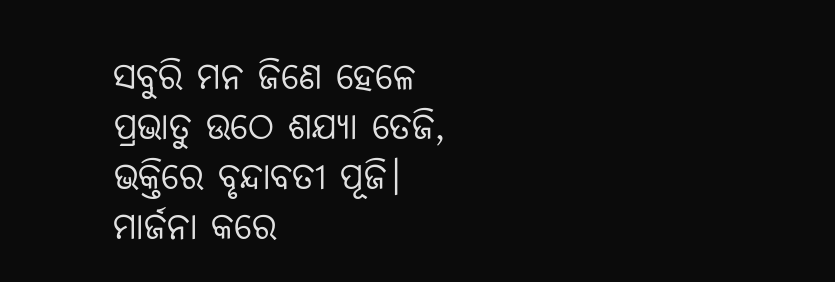ସବୁରି ମନ ଜିଣେ ହେଳେ
ପ୍ରଭାତୁ ଉଠେ ଶଯ୍ୟା ତେଜି,
ଭକ୍ତିରେ ବୃନ୍ଦାବତୀ ପୂଜି।
ମାର୍ଜନା କରେ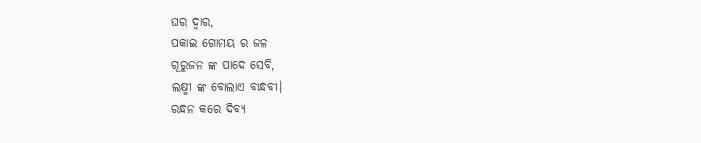ଘର ଦ୍ଵାର,
ପକାଇ ଗୋମୟ ର ଜଳ
ଗୂରୁଜନ ଙ୍କ ପାଦେ ସେବି,
ଲକ୍ଷ୍ମୀ ଙ୍କ ବୋଲାଏ ବାନ୍ଧବୀ।
ରନ୍ଧନ କରେ ଦିବ୍ୟ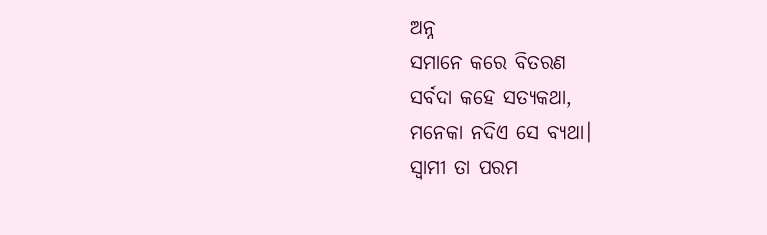ଅନ୍ନ
ସମାନେ କରେ ବିତରଣ
ସର୍ବଦା କହେ ସତ୍ୟକଥା,
ମନେକା ନଦିଏ ସେ ବ୍ୟଥା।
ସ୍ବାମୀ ତା ପରମ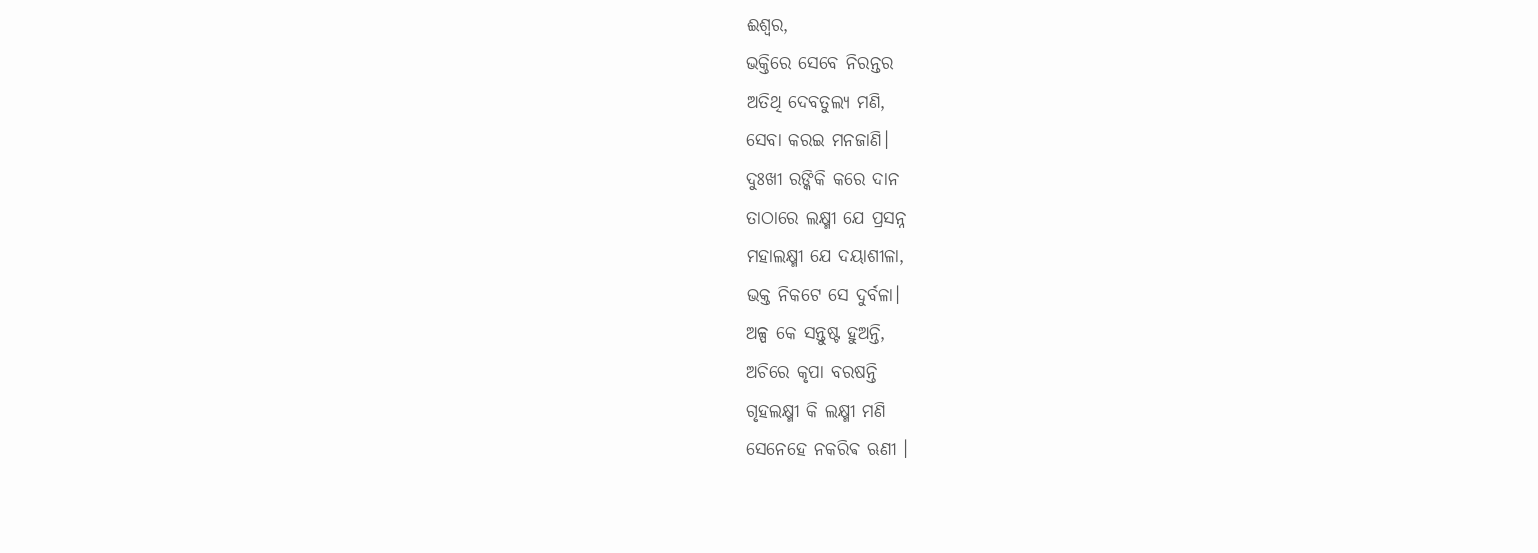ଈଶ୍ଵର,
ଭକ୍ତିରେ ସେବେ ନିରନ୍ତର
ଅତିଥି ଦେବତୁଲ୍ୟ ମଣି,
ସେବା କରଇ ମନଜାଣି।
ଦୁଃଖୀ ରଙ୍କିକି କରେ ଦାନ
ତାଠାରେ ଲକ୍ଷ୍ମୀ ଯେ ପ୍ରସନ୍ନ
ମହାଲକ୍ଷ୍ମୀ ଯେ ଦୟାଶୀଳା,
ଭକ୍ତ ନିକଟେ ସେ ଦୁର୍ବଳା।
ଅଳ୍ପ କେ ସନ୍ତୁଷ୍ଟ ହୁଅନ୍ତି,
ଅଚିରେ କୃପା ବରଷନ୍ତି
ଗୃହଲକ୍ଷ୍ମୀ କି ଲକ୍ଷ୍ମୀ ମଣି
ସେନେହେ ନକରିଵ ଋଣୀ ।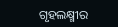ଗୃହଲକ୍ଷ୍ମୀର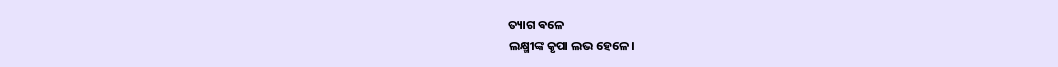ତ୍ୟାଗ ଵଳେ
ଲକ୍ଷ୍ମୀଙ୍କ କୃପା ଲଭ ହେଳେ।